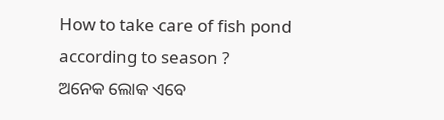How to take care of fish pond according to season ?
ଅନେକ ଲୋକ ଏବେ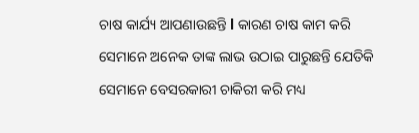ଚାଷ କାର୍ଯ୍ୟ ଆପଣାଉଛନ୍ତି l କାରଣ ଚାଷ କାମ କରି ସେମାନେ ଅନେକ ତାଙ୍କ ଲାଭ ଉଠାଇ ପାରୁଛନ୍ତି ଯେତିକି ସେମାନେ ବେସରକାରୀ ଚାକିରୀ କରି ମଧ୍ୟ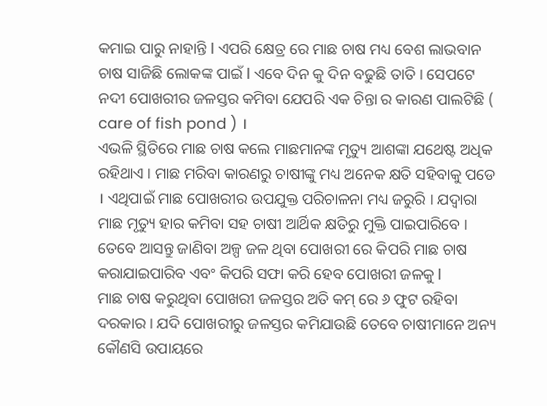କମାଇ ପାରୁ ନାହାନ୍ତି l ଏପରି କ୍ଷେତ୍ର ରେ ମାଛ ଚାଷ ମଧ୍ୟ ବେଶ ଲାଭବାନ ଚାଷ ସାଜିଛି ଲୋକଙ୍କ ପାଇଁ l ଏବେ ଦିନ କୁ ଦିନ ବଢୁଛି ତାତି । ସେପଟେ ନଦୀ ପୋଖରୀର ଜଳସ୍ତର କମିବା ଯେପରି ଏକ ଚିନ୍ତା ର କାରଣ ପାଲଟିଛି ( care of fish pond ) ।
ଏଭଳି ସ୍ଥିତିରେ ମାଛ ଚାଷ କଲେ ମାଛମାନଙ୍କ ମୃତ୍ୟୁ ଆଶଙ୍କା ଯଥେଷ୍ଟ ଅଧିକ ରହିଥାଏ । ମାଛ ମରିବା କାରଣରୁ ଚାଷୀଙ୍କୁ ମଧ୍ୟ ଅନେକ କ୍ଷତି ସହିବାକୁ ପଡେ । ଏଥିପାଇଁ ମାଛ ପୋଖରୀର ଉପଯୁକ୍ତ ପରିଚାଳନା ମଧ୍ୟ ଜରୁରି । ଯଦ୍ଵାରା ମାଛ ମୃତ୍ୟୁ ହାର କମିବା ସହ ଚାଷୀ ଆର୍ଥିକ କ୍ଷତିରୁ ମୁକ୍ତି ପାଇପାରିବେ । ତେବେ ଆସନ୍ତୁ ଜାଣିବା ଅଳ୍ପ ଜଳ ଥିବା ପୋଖରୀ ରେ କିପରି ମାଛ ଚାଷ କରାଯାଇପାରିବ ଏବଂ କିପରି ସଫା କରି ହେବ ପୋଖରୀ ଜଳକୁ l
ମାଛ ଚାଷ କରୁଥିବା ପୋଖରୀ ଜଳସ୍ତର ଅତି କମ୍ ରେ ୬ ଫୁଟ ରହିବା ଦରକାର । ଯଦି ପୋଖରୀରୁ ଜଳସ୍ତର କମିଯାଉଛି ତେବେ ଚାଷୀମାନେ ଅନ୍ୟ କୌଣସି ଉପାୟରେ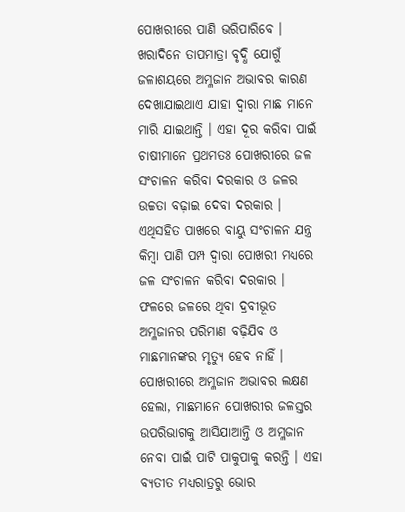ପୋଖରୀରେ ପାଣି ଭରିପାରିବେ । ଖରାଦିନେ ତାପମାତ୍ରା ବୃଦ୍ଧି ଯୋଗୁଁ ଜଳାଶୟରେ ଅମ୍ଳଜାନ ଅଭାବର କାରଣ ଦେଖାଯାଇଥାଏ ଯାହା ଦ୍ୱାରା ମାଛ ମାନେ ମାରି ଯାଇଥାନ୍ତି । ଏହା ଦୂର କରିବା ପାଇଁ ଚାଷୀମାନେ ପ୍ରଥମତଃ ପୋଖରୀରେ ଜଳ ସଂଚାଳନ କରିବା ଦରକାର ଓ ଜଳର ଉଚ୍ଚତା ବଢ଼ାଇ ଦେବା ଦରକାର । ଏଥିସହିତ ପାଖରେ ବାୟୁ ସଂଚାଳନ ଯନ୍ତ୍ର କିମ୍ବା ପାଣି ପମ୍ପ ଦ୍ଵାରା ପୋଖରୀ ମଧ୍ୟରେ ଜଳ ସଂଚାଳନ କରିବା ଦରକାର । ଫଳରେ ଜଳରେ ଥିବା ଦ୍ରବୀଭୂତ ଅମ୍ଳଜାନର ପରିମାଣ ବଢ଼ିଯିବ ଓ ମାଛମାନଙ୍କର ମୃତ୍ୟୁ ହେବ ନାହିଁ ।
ପୋଖରୀରେ ଅମ୍ଳଜାନ ଅଭାବର ଲକ୍ଷଣ ହେଲା, ମାଛମାନେ ପୋଖରୀର ଜଳସ୍ତର ଉପରିଭାଗକୁ ଆସିଯାଆନ୍ତି ଓ ଅମ୍ଳଜାନ ନେବା ପାଇଁ ପାଟି ପାକୁପାକୁ କରନ୍ତି । ଏହା ବ୍ୟତୀତ ମଧ୍ୟରାତ୍ରରୁ ଭୋର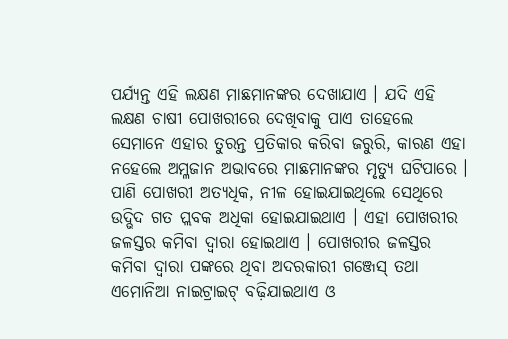ପର୍ଯ୍ୟନ୍ତ ଏହି ଲକ୍ଷଣ ମାଛମାନଙ୍କର ଦେଖାଯାଏ । ଯଦି ଏହି ଲକ୍ଷଣ ଚାଷୀ ପୋଖରୀରେ ଦେଖିବାକୁ ପାଏ ତାହେଲେ ସେମାନେ ଏହାର ତୁରନ୍ତ ପ୍ରତିକାର କରିବା ଜରୁରି, କାରଣ ଏହା ନହେଲେ ଅମ୍ଳଜାନ ଅଭାବରେ ମାଛମାନଙ୍କର ମୃତ୍ୟୁ ଘଟିପାରେ ।
ପାଣି ପୋଖରୀ ଅତ୍ୟଧିକ, ନୀଳ ହୋଇଯାଇଥିଲେ ସେଥିରେ ଉଦ୍ଭିଦ ଗତ ପ୍ଲବକ ଅଧିକା ହୋଇଯାଇଥାଏ । ଏହା ପୋଖରୀର ଜଳସ୍ତର କମିବା ଦ୍ଵାରା ହୋଇଥାଏ । ପୋଖରୀର ଜଳସ୍ତର କମିବା ଦ୍ଵାରା ପଙ୍କରେ ଥିବା ଅଦରକାରୀ ଗଞ୍ଜେସ୍ ତଥା ଏମୋନିଆ ନାଇଟ୍ରାଇଟ୍ ବଢ଼ିଯାଇଥାଏ ଓ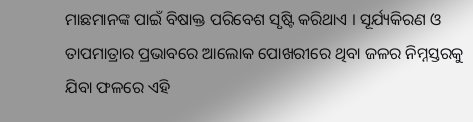ମାଛମାନଙ୍କ ପାଇଁ ବିଷାକ୍ତ ପରିବେଶ ସୃଷ୍ଟି କରିଥାଏ । ସୂର୍ଯ୍ୟକିରଣ ଓ ତାପମାତ୍ରାର ପ୍ରଭାବରେ ଆଲୋକ ପୋଖରୀରେ ଥିବା ଜଳର ନିମ୍ନସ୍ତରକୁ ଯିବା ଫଳରେ ଏହି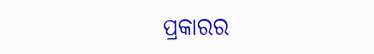ପ୍ରକାରର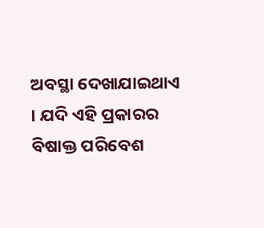ଅବସ୍ଥା ଦେଖାଯାଇଥାଏ । ଯଦି ଏହି ପ୍ରକାରର ବିଷାକ୍ତ ପରିବେଶ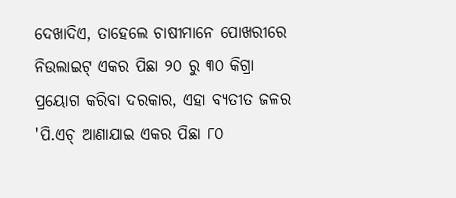ଦେଖାଦିଏ, ତାହେଲେ ଚାଷୀମାନେ ପୋଖରୀରେ ନିଉଲାଇଟ୍ ଏକର ପିଛା ୨୦ ରୁ ୩୦ କିଗ୍ରା ପ୍ରୟୋଗ କରିବା ଦରକାର, ଏହା ବ୍ୟତୀତ ଜଳର 'ପି.ଏଚ୍ ଆଣାଯାଇ ଏକର ପିଛା ୮୦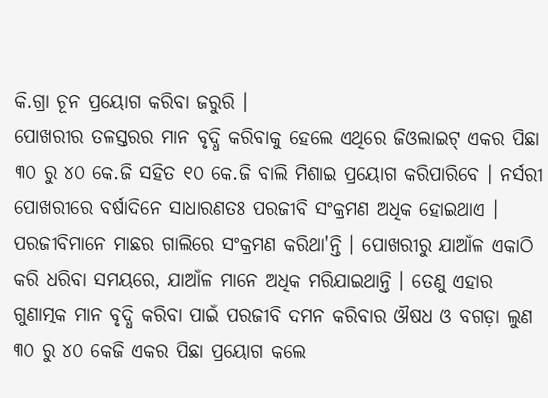କି.ଗ୍ରା ଚୂନ ପ୍ରୟୋଗ କରିବା ଜରୁରି ।
ପୋଖରୀର ତଳସ୍ତରର ମାନ ବୃଦ୍ଧି କରିବାକୁ ହେଲେ ଏଥିରେ ଜିଓଲାଇଟ୍ ଏକର ପିଛା ୩୦ ରୁ ୪୦ କେ.ଜି ସହିତ ୧୦ କେ.ଜି ବାଲି ମିଶାଇ ପ୍ରୟୋଗ କରିପାରିବେ । ନର୍ସରୀ ପୋଖରୀରେ ବର୍ଷାଦିନେ ସାଧାରଣତଃ ପରଜୀବି ସଂକ୍ରମଣ ଅଧିକ ହୋଇଥାଏ । ପରଜୀବିମାନେ ମାଛର ଗାଲିରେ ସଂକ୍ରମଣ କରିଥା'ନ୍ତି । ପୋଖରୀରୁ ଯାଆଁଳ ଏକାଠି କରି ଧରିବା ସମୟରେ, ଯାଆଁଳ ମାନେ ଅଧିକ ମରିଯାଇଥାନ୍ତି । ତେଣୁ ଏହାର ଗୁଣାତ୍ମକ ମାନ ବୃଦ୍ଧି କରିବା ପାଇଁ ପରଜୀବି ଦମନ କରିବାର ଔଷଧ ଓ ବଗଡ଼ା ଲୁଣ ୩୦ ରୁ ୪୦ କେଜି ଏକର ପିଛା ପ୍ରୟୋଗ କଲେ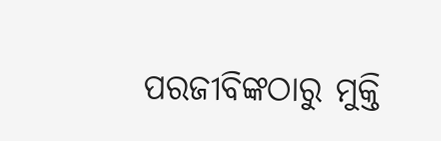ପରଜୀବିଙ୍କଠାରୁ ମୁକ୍ତି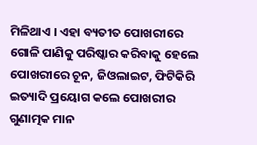ମିଳିଥାଏ । ଏହା ବ୍ୟତୀତ ପୋଖରୀରେ ଗୋଳି ପାଣିକୁ ପରିଷ୍କାର କରିବାକୁ ହେଲେ ପୋଖରୀରେ ଚୂନ, ଜିଓଲାଇଟ, ଫିଟିକିରି ଇତ୍ୟାଦି ପ୍ରୟୋଗ କଲେ ପୋଖରୀର ଗୁଣାତ୍ମକ ମାନ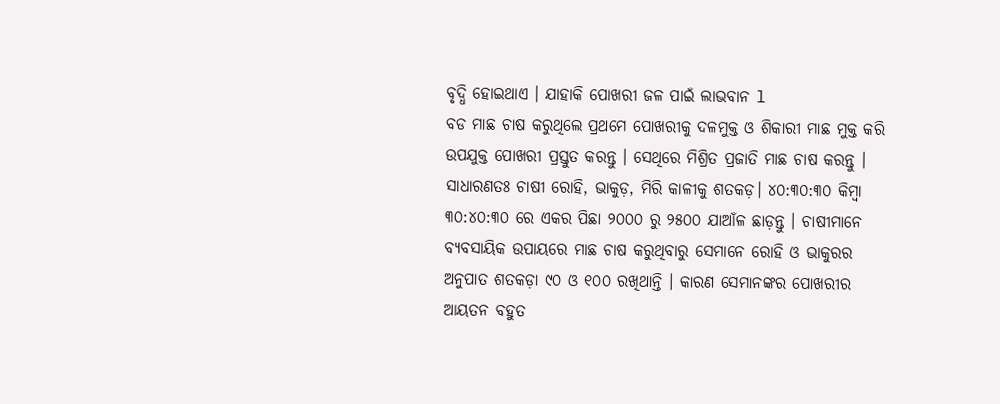ବୃଦ୍ଧି ହୋଇଥାଏ । ଯାହାକି ପୋଖରୀ ଜଳ ପାଇଁ ଲାଭବାନ l
ବଡ ମାଛ ଚାଷ କରୁଥିଲେ ପ୍ରଥମେ ପୋଖରୀକୁ ଦଳମୁକ୍ତ ଓ ଶିକାରୀ ମାଛ ମୁକ୍ତ କରି ଉପଯୁକ୍ତ ପୋଖରୀ ପ୍ରସ୍ତୁତ କରନ୍ତୁ । ସେଥିରେ ମିଶ୍ରିତ ପ୍ରଜାତି ମାଛ ଚାଷ କରନ୍ତୁ । ସାଧାରଣତଃ ଚାଷୀ ରୋହି, ଭାକୁଡ଼, ମିରି କାଳୀକୁ ଶତକଡ଼। ୪୦:୩୦:୩୦ କିମ୍ବା ୩୦:୪୦:୩୦ ରେ ଏକର ପିଛା ୨୦୦୦ ରୁ ୨୫୦୦ ଯାଆଁଳ ଛାଡ଼ନ୍ତୁ । ଚାଷୀମାନେ ବ୍ୟବସାୟିକ ଉପାୟରେ ମାଛ ଚାଷ କରୁଥିବାରୁ ସେମାନେ ରୋହି ଓ ଭାକୁରର ଅନୁପାତ ଶତକଡ଼ା ୯୦ ଓ ୧୦୦ ରଖିଥାନ୍ତି । କାରଣ ସେମାନଙ୍କର ପୋଖରୀର ଆୟତନ ବହୁତ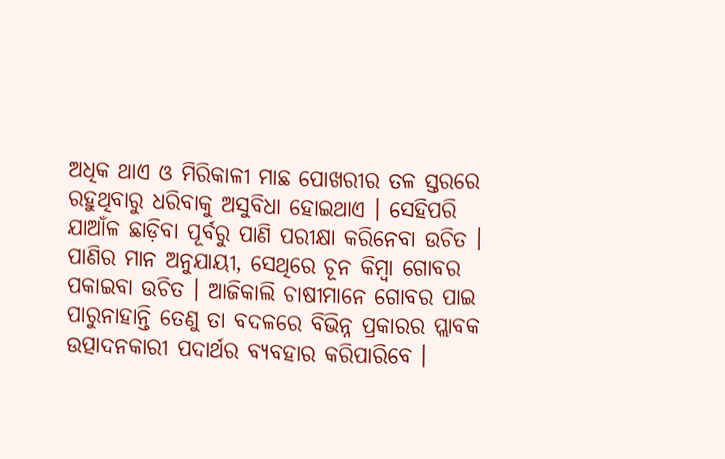ଅଧିକ ଥାଏ ଓ ମିରିକାଳୀ ମାଛ ପୋଖରୀର ତଳ ସ୍ତରରେ ରହୁଥିବାରୁ ଧରିବାକୁ ଅସୁବିଧା ହୋଇଥାଏ । ସେହିପରି ଯାଆଁଳ ଛାଡ଼ିବା ପୂର୍ବରୁ ପାଣି ପରୀକ୍ଷା କରିନେବା ଉଚିତ ।
ପାଣିର ମାନ ଅନୁଯାୟୀ, ସେଥିରେ ଚୂନ କିମ୍ବା ଗୋବର ପକାଇବା ଉଚିତ । ଆଜିକାଲି ଚାଷୀମାନେ ଗୋବର ପାଇ ପାରୁନାହାନ୍ତି ତେଣୁ ତା ବଦଳରେ ବିଭିନ୍ନ ପ୍ରକାରର ପ୍ଲାବକ ଉତ୍ପାଦନକାରୀ ପଦାର୍ଥର ବ୍ୟବହାର କରିପାରିବେ ।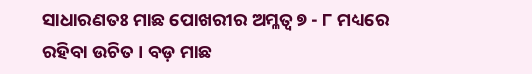ସାଧାରଣତଃ ମାଛ ପୋଖରୀର ଅମ୍ଳତ୍ଵ ୭ - ୮ ମଧ୍ୟରେ ରହିବା ଉଚିତ । ବଡ଼ ମାଛ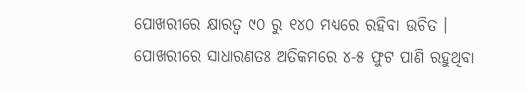ପୋଖରୀରେ କ୍ଷାରତ୍ଵ ୯୦ ରୁ ୧୪୦ ମଧ୍ୟରେ ରହିବା ଉଚିତ । ପୋଖରୀରେ ସାଧାରଣତଃ ଅତିକମରେ ୪-୫ ଫୁଟ ପାଣି ରହୁଥିବା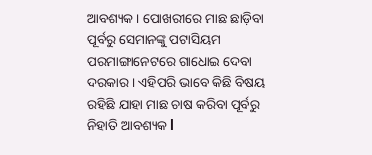ଆବଶ୍ୟକ । ପୋଖରୀରେ ମାଛ ଛାଡ଼ିବା ପୂର୍ବରୁ ସେମାନଙ୍କୁ ପଟାସିୟମ ପରମାଙ୍ଗାନେଟରେ ଗାଧୋଇ ଦେବା ଦରକାର । ଏହିପରି ଭାବେ କିଛି ବିଷୟ ରହିଛି ଯାହା ମାଛ ଚାଷ କରିବା ପୂର୍ବରୁ ନିହାତି ଆବଶ୍ୟକ l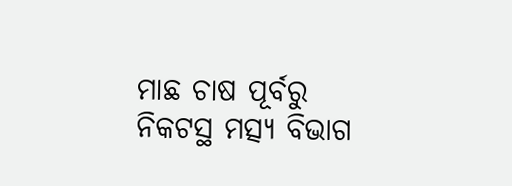ମାଛ ଚାଷ ପୂର୍ବରୁ ନିକଟସ୍ଥ ମତ୍ସ୍ୟ ବିଭାଗ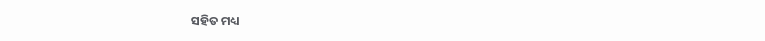ସହିତ ମଧ୍ୟ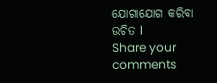ଯୋଗାଯୋଗ କରିବା ଉଚିତ l
Share your comments